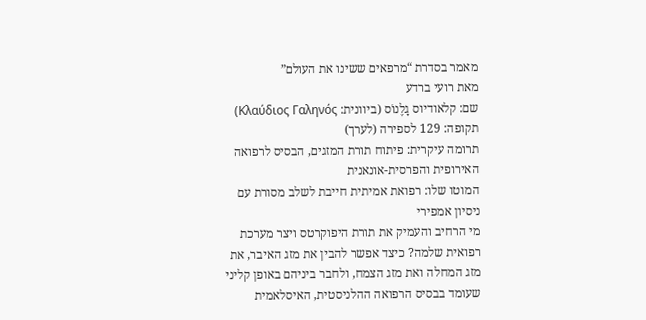מאמר בסדרת “מרפאים ששינו את העולם”
מאת רועי ברדע
שם: קלאודיוס גָלֶנוֹס (ביוונית: Κλαύδιος Γαληνός)
תקופה: 129 לספירה (לערך)
תרומה עיקרית: פיתוח תורת המזגים, הבסיס לרפואה האירופית והפרסית-אונאנית
המוטו שלו: רפואת אמיתית חייבת לשלב מסורת עם ניסיון אמפירי
מי הרחיב והעמיק את תורת היפוקרטס ויצר מערכת רפואית שלמה? כיצד אפשר להבין את מזג האיבר, את מזג המחלה ואת מזג הצמח, ולחבר ביניהם באופן קליני שעומד בבסיס הרפואה ההלניסטית, האיסלאמית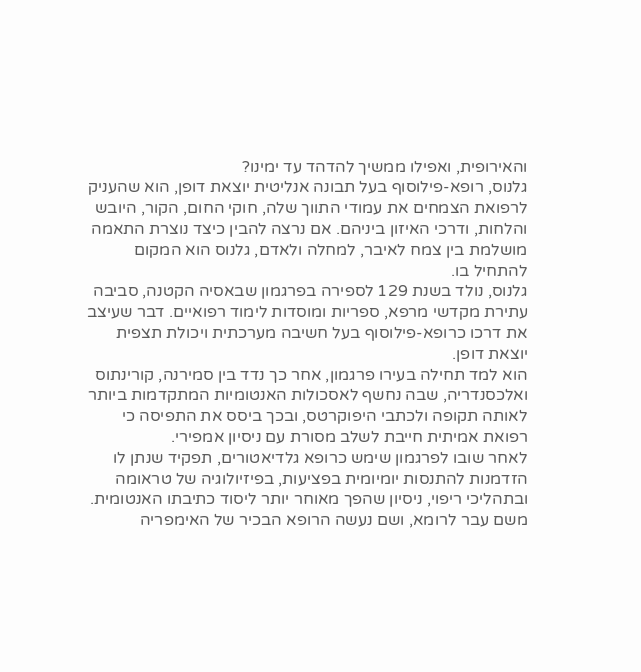והאירופית, ואפילו ממשיך להדהד עד ימינו?
גלנוס, רופא-פילוסוף בעל תבונה אנליטית יוצאת דופן, הוא שהעניק לרפואת הצמחים את עמודי התווך שלה, חוקי החום, הקור, היובש והלחות, ודרכי האיזון ביניהם. אם נרצה להבין כיצד נוצרת התאמה מושלמת בין צמח לאיבר, למחלה ולאדם, גלנוס הוא המקום להתחיל בו.
גלנוס, נולד בשנת 129 לספירה בפרגמון שבאסיה הקטנה, סביבה עתירת מקדשי מרפא, ספריות ומוסדות לימוד רפואיים. דבר שעיצב את דרכו כרופא-פילוסוף בעל חשיבה מערכתית ויכולת תצפית יוצאת דופן.
הוא למד תחילה בעירו פרגמון, אחר כך נדד בין סמירנה, קורינתוס ואלכסנדריה, שבה נחשף לאסכולות האנטומיות המתקדמות ביותר לאותה תקופה ולכתבי היפוקרטס, ובכך ביסס את התפיסה כי רפואת אמיתית חייבת לשלב מסורת עם ניסיון אמפירי.
לאחר שובו לפרגמון שימש כרופא גלדיאטורים, תפקיד שנתן לו הזדמנות להתנסות יומיומית בפציעות, בפיזיולוגיה של טראומה ובתהליכי ריפוי, ניסיון שהפך מאוחר יותר ליסוד כתיבתו האנטומית.
משם עבר לרומא, ושם נעשה הרופא הבכיר של האימפריה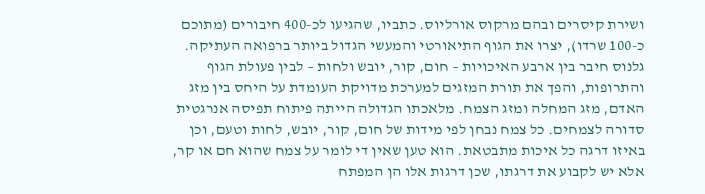ושירת קיסרים ובהם מרקוס אורליוס. כתביו, שהגיעו לכ-400 חיבורים (מתוכם כ-100 שרדו), יצרו את הגוף התיאורטי והמעשי הגדול ביותר ברפואה העתיקה. גלנוס חיבר בין ארבע האיכויות – חום, קור, יובש ולחות – לבין פעולת הגוף והתרופות, והפך את תורת המזגים למערכת מדויקת העומדת על היחס בין מזג האדם, מזג המחלה ומזג הצמח. מלאכתו הגדולה הייתה פיתוח תפיסה אנרגטית סדורה לצמחים. כל צמח נבחן לפי מידות של חום, קור, יובש, לחות וטעם, וכן באיזו דרגה כל איכות מתבטאת. הוא טען שאין די לומר על צמח שהוא חם או קר, אלא יש לקבוע את דרגתו, שכן דרגות אלו הן המפתח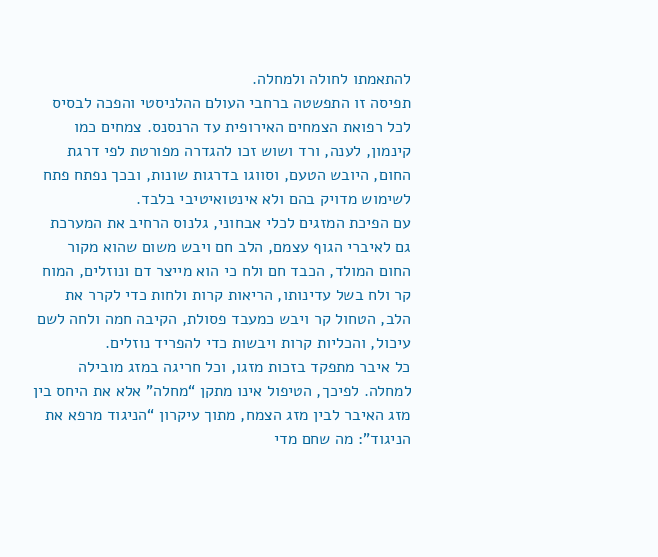להתאמתו לחולה ולמחלה.
תפיסה זו התפשטה ברחבי העולם ההלניסטי והפכה לבסיס לכל רפואת הצמחים האירופית עד הרנסנס. צמחים כמו קינמון, לענה, ורד ושוש זכו להגדרה מפורטת לפי דרגת החום, היובש הטעם, וסווגו בדרגות שונות, ובכך נפתח פתח לשימוש מדויק בהם ולא אינטואיטיבי בלבד.
עם הפיכת המזגים לכלי אבחוני, גלנוס הרחיב את המערכת גם לאיברי הגוף עצמם, הלב חם ויבש משום שהוא מקור החום המולד, הכבד חם ולח כי הוא מייצר דם ונוזלים, המוח קר ולח בשל עדינותו, הריאות קרות ולחות כדי לקרר את הלב, הטחול קר ויבש כמעבד פסולת, הקיבה חמה ולחה לשם עיכול, והכליות קרות ויבשות כדי להפריד נוזלים.
כל איבר מתפקד בזכות מזגו, וכל חריגה במזג מובילה למחלה. לפיכך, הטיפול אינו מתקן “מחלה” אלא את היחס בין מזג האיבר לבין מזג הצמח, מתוך עיקרון “הניגוד מרפא את הניגוד”: מה שחם מדי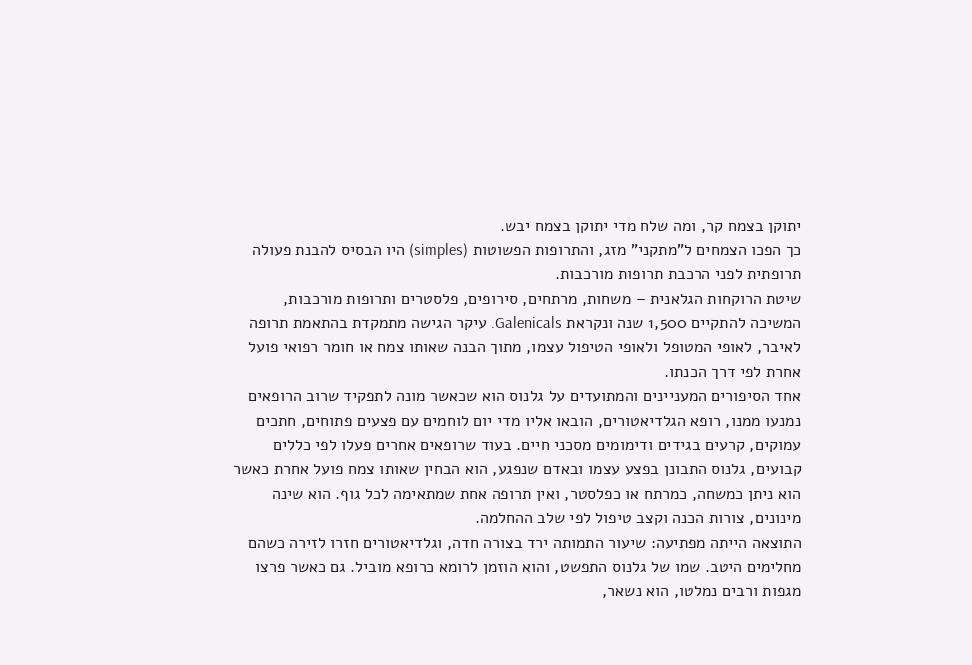יתוקן בצמח קר, ומה שלח מדי יתוקן בצמח יבש.
כך הפכו הצמחים ל”מתקני” מזג, והתרופות הפשוטות (simples) היו הבסיס להבנת פעולה תרופתית לפני הרכבת תרופות מורכבות.
שיטת הרוקחות הגלאנית – משחות, מרתחים, סירופים, פלסטרים ותרופות מורכבות, המשיכה להתקיים 1,500 שנה ונקראת Galenicals. עיקר הגישה מתמקדת בהתאמת תרופה לאיבר, לאופי המטופל ולאופי הטיפול עצמו, מתוך הבנה שאותו צמח או חומר רפואי פועל אחרת לפי דרך הכנתו.
אחד הסיפורים המעניינים והמתועדים על גלנוס הוא שכאשר מונה לתפקיד שרוב הרופאים נמנעו ממנו, רופא הגלדיאטורים, הובאו אליו מדי יום לוחמים עם פצעים פתוחים, חתכים עמוקים, קרעים בגידים ודימומים מסכני חיים. בעוד שרופאים אחרים פעלו לפי כללים קבועים, גלנוס התבונן בפצע עצמו ובאדם שנפגע, הוא הבחין שאותו צמח פועל אחרת כאשר הוא ניתן כמשחה, כמרתח או כפלסטר, ואין תרופה אחת שמתאימה לכל גוף. הוא שינה מינונים, צורות הכנה וקצב טיפול לפי שלב ההחלמה.
התוצאה הייתה מפתיעה: שיעור התמותה ירד בצורה חדה, וגלדיאטורים חזרו לזירה כשהם מחלימים היטב. שמו של גלנוס התפשט, והוא הוזמן לרומא כרופא מוביל. גם כאשר פרצו מגפות ורבים נמלטו, הוא נשאר,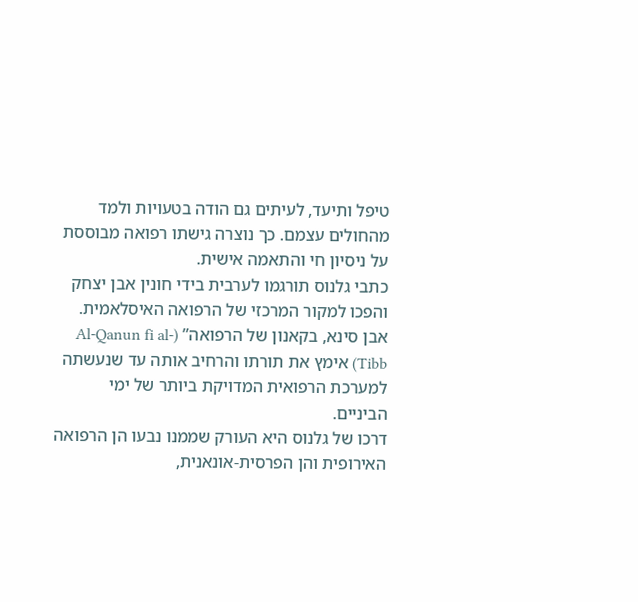טיפל ותיעד, לעיתים גם הודה בטעויות ולמד מהחולים עצמם. כך נוצרה גישתו רפואה מבוססת על ניסיון חי והתאמה אישית.
כתבי גלנוס תורגמו לערבית בידי חונין אבן יצחק והפכו למקור המרכזי של הרפואה האיסלאמית. אבן סינא, בקאנון של הרפואה” (Al-Qanun fi al-Tibb) אימץ את תורתו והרחיב אותה עד שנעשתה למערכת הרפואית המדויקת ביותר של ימי הביניים.
דרכו של גלנוס היא העורק שממנו נבעו הן הרפואה האירופית והן הפרסית-אונאנית,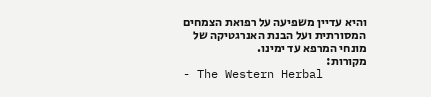והיא עדיין משפיעה על רפואת הצמחים המסורתית ועל הבנת האנרגטיקה של מונחי המרפא עד ימינו.
מקורות:
- The Western Herbal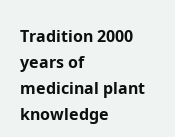Tradition 2000 years of medicinal plant knowledge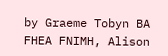by Graeme Tobyn BA FHEA FNIMH, Alison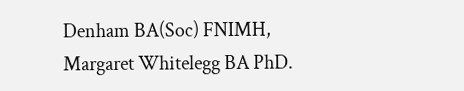Denham BA(Soc) FNIMH, Margaret Whitelegg BA PhD.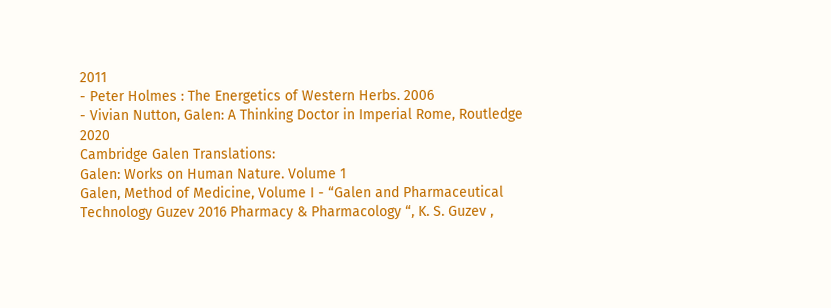2011
- Peter Holmes : The Energetics of Western Herbs. 2006
- Vivian Nutton, Galen: A Thinking Doctor in Imperial Rome, Routledge 2020
Cambridge Galen Translations:
Galen: Works on Human Nature. Volume 1
Galen, Method of Medicine, Volume I - “Galen and Pharmaceutical Technology Guzev 2016 Pharmacy & Pharmacology “, K. S. Guzev ,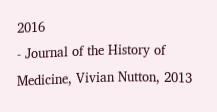2016
- Journal of the History of Medicine, Vivian Nutton, 2013